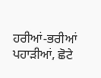ਹਰੀਆਂ-ਭਰੀਆਂ ਪਹਾੜੀਆਂ, ਛੋਟੇ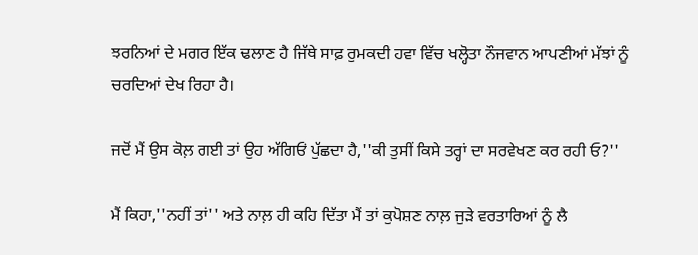ਝਰਨਿਆਂ ਦੇ ਮਗਰ ਇੱਕ ਢਲਾਣ ਹੈ ਜਿੱਥੇ ਸਾਫ਼ ਰੁਮਕਦੀ ਹਵਾ ਵਿੱਚ ਖਲ੍ਹੋਤਾ ਨੌਜਵਾਨ ਆਪਣੀਆਂ ਮੱਝਾਂ ਨੂੰ ਚਰਦਿਆਂ ਦੇਖ ਰਿਹਾ ਹੈ।

ਜਦੋਂ ਮੈਂ ਉਸ ਕੋਲ਼ ਗਈ ਤਾਂ ਉਹ ਅੱਗਿਓਂ ਪੁੱਛਦਾ ਹੈ,''ਕੀ ਤੁਸੀਂ ਕਿਸੇ ਤਰ੍ਹਾਂ ਦਾ ਸਰਵੇਖਣ ਕਰ ਰਹੀ ਓ?''

ਮੈਂ ਕਿਹਾ,''ਨਹੀਂ ਤਾਂ'' ਅਤੇ ਨਾਲ਼ ਹੀ ਕਹਿ ਦਿੱਤਾ ਮੈਂ ਤਾਂ ਕੁਪੋਸ਼ਣ ਨਾਲ਼ ਜੁੜੇ ਵਰਤਾਰਿਆਂ ਨੂੰ ਲੈ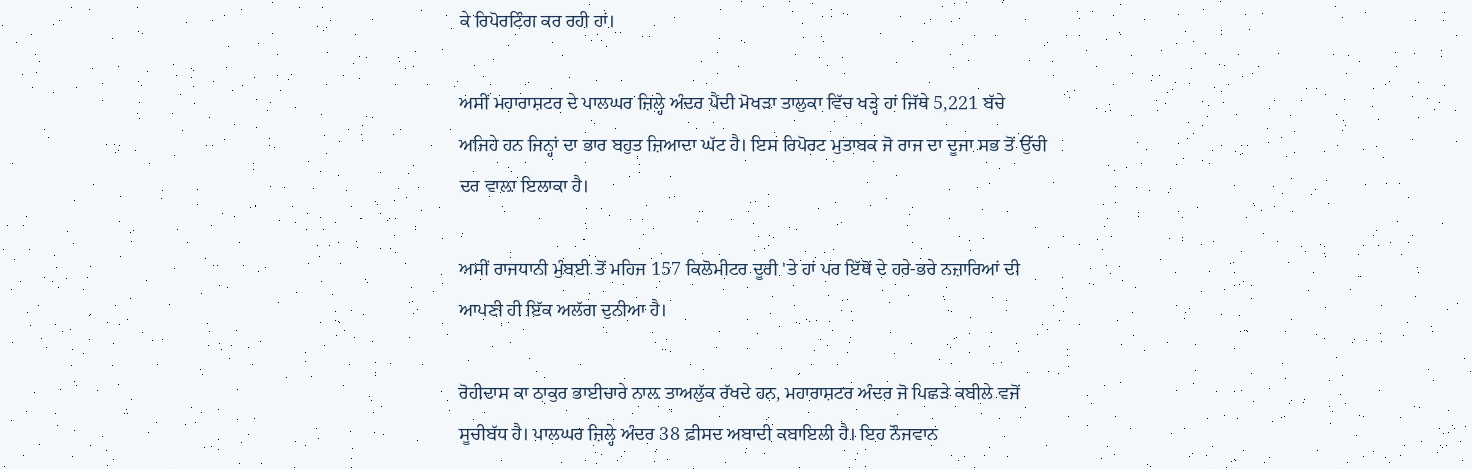ਕੇ ਰਿਪੋਰਟਿੰਗ ਕਰ ਰਹੀ ਹਾਂ।

ਅਸੀਂ ਮਹਾਰਾਸ਼ਟਰ ਦੇ ਪਾਲਘਰ ਜ਼ਿਲ੍ਹੇ ਅੰਦਰ ਪੈਂਦੀ ਮੋਖੜਾ ਤਾਲੁਕਾ ਵਿੱਚ ਖੜ੍ਹੇ ਹਾਂ ਜਿੱਥੇ 5,221 ਬੱਚੇ ਅਜਿਹੇ ਹਨ ਜਿਨ੍ਹਾਂ ਦਾ ਭਾਰ ਬਹੁਤ ਜ਼ਿਆਦਾ ਘੱਟ ਹੈ। ਇਸ ਰਿਪੋਰਟ ਮੁਤਾਬਕ ਜੋ ਰਾਜ ਦਾ ਦੂਜਾ ਸਭ ਤੋਂ ਉੱਚੀ ਦਰ ਵਾਲ਼ਾ ਇਲਾਕਾ ਹੈ।

ਅਸੀਂ ਰਾਜਧਾਨੀ ਮੁੰਬਈ ਤੋਂ ਮਹਿਜ 157 ਕਿਲੋਮੀਟਰ ਦੂਰੀ 'ਤੇ ਹਾਂ ਪਰ ਇੱਥੋਂ ਦੇ ਹਰੇ-ਭਰੇ ਨਜ਼ਾਰਿਆਂ ਦੀ ਆਪਣੀ ਹੀ ਇੱਕ ਅਲੱਗ ਦੁਨੀਆ ਹੈ।

ਰੋਹੀਦਾਸ ਕਾ ਠਾਕੁਰ ਭਾਈਚਾਰੇ ਨਾਲ਼ ਤਾਅਲੁੱਕ ਰੱਖਦੇ ਹਨ, ਮਹਾਰਾਸ਼ਟਰ ਅੰਦਰ ਜੋ ਪਿਛੜੇ ਕਬੀਲੇ ਵਜੋਂ ਸੂਚੀਬੱਧ ਹੈ। ਪਾਲਘਰ ਜ਼ਿਲ੍ਹੇ ਅੰਦਰ 38 ਫ਼ੀਸਦ ਅਬਾਦੀ ਕਬਾਇਲੀ ਹੈ। ਇਹ ਨੌਜਵਾਨ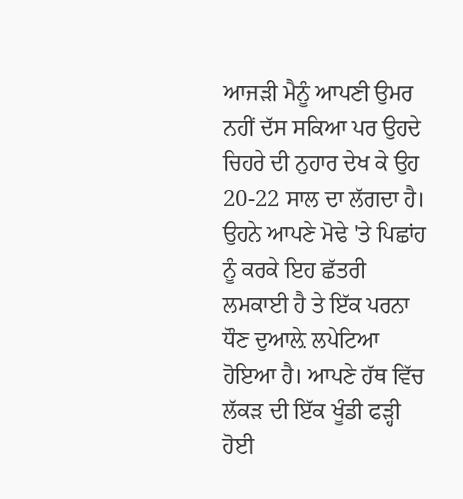ਆਜੜੀ ਮੈਨੂੰ ਆਪਣੀ ਉਮਰ ਨਹੀਂ ਦੱਸ ਸਕਿਆ ਪਰ ਉਹਦੇ ਚਿਹਰੇ ਦੀ ਨੁਹਾਰ ਦੇਖ ਕੇ ਉਹ 20-22 ਸਾਲ ਦਾ ਲੱਗਦਾ ਹੈ। ਉਹਨੇ ਆਪਣੇ ਮੋਢੇ 'ਤੇ ਪਿਛਾਂਹ ਨੂੰ ਕਰਕੇ ਇਹ ਛੱਤਰੀ ਲਮਕਾਈ ਹੈ ਤੇ ਇੱਕ ਪਰਨਾ ਧੌਣ ਦੁਆਲ਼ੇ ਲਪੇਟਿਆ ਹੋਇਆ ਹੈ। ਆਪਣੇ ਹੱਥ ਵਿੱਚ ਲੱਕੜ ਦੀ ਇੱਕ ਖੂੰਡੀ ਫੜ੍ਹੀ ਹੋਈ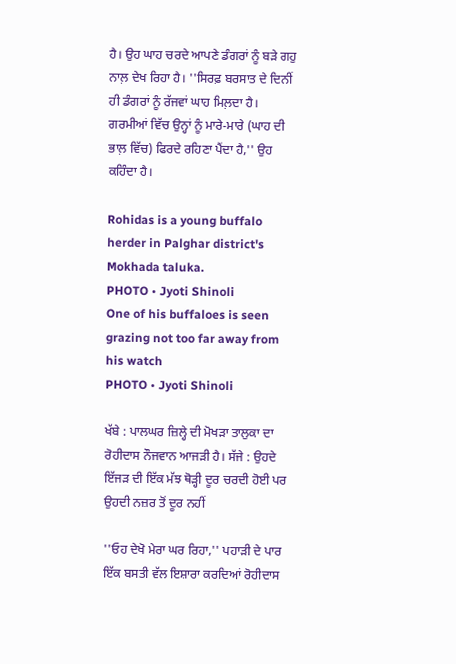ਹੈ। ਉਹ ਘਾਹ ਚਰਦੇ ਆਪਣੇ ਡੰਗਰਾਂ ਨੂੰ ਬੜੇ ਗਹੁ ਨਾਲ਼ ਦੇਖ ਰਿਹਾ ਹੈ। ''ਸਿਰਫ਼ ਬਰਸਾਤ ਦੇ ਦਿਨੀਂ ਹੀ ਡੰਗਰਾਂ ਨੂੰ ਰੱਜਵਾਂ ਘਾਹ ਮਿਲ਼ਦਾ ਹੈ। ਗਰਮੀਆਂ ਵਿੱਚ ਉਨ੍ਹਾਂ ਨੂੰ ਮਾਰੇ-ਮਾਰੇ (ਘਾਹ ਦੀ ਭਾਲ਼ ਵਿੱਚ) ਫਿਰਦੇ ਰਹਿਣਾ ਪੈਂਦਾ ਹੈ,'' ਉਹ ਕਹਿੰਦਾ ਹੈ।

Rohidas is a young buffalo herder in Palghar district's Mokhada taluka.
PHOTO • Jyoti Shinoli
One of his buffaloes is seen grazing not too far away from his watch
PHOTO • Jyoti Shinoli

ਖੱਬੇ : ਪਾਲਘਰ ਜ਼ਿਲ੍ਹੇ ਦੀ ਮੋਖੜਾ ਤਾਲੁਕਾ ਦਾ ਰੋਹੀਦਾਸ ਨੌਜਵਾਨ ਆਜੜੀ ਹੈ। ਸੱਜੇ : ਉਹਦੇ ਇੱਜੜ ਦੀ ਇੱਕ ਮੱਝ ਥੋੜ੍ਹੀ ਦੂਰ ਚਰਦੀ ਹੋਈ ਪਰ ਉਹਦੀ ਨਜ਼ਰ ਤੋਂ ਦੂਰ ਨਹੀਂ

''ਓਹ ਦੇਖੋ ਮੇਰਾ ਘਰ ਰਿਹਾ,'' ਪਹਾੜੀ ਦੇ ਪਾਰ ਇੱਕ ਬਸਤੀ ਵੱਲ ਇਸ਼ਾਰਾ ਕਰਦਿਆਂ ਰੋਹੀਦਾਸ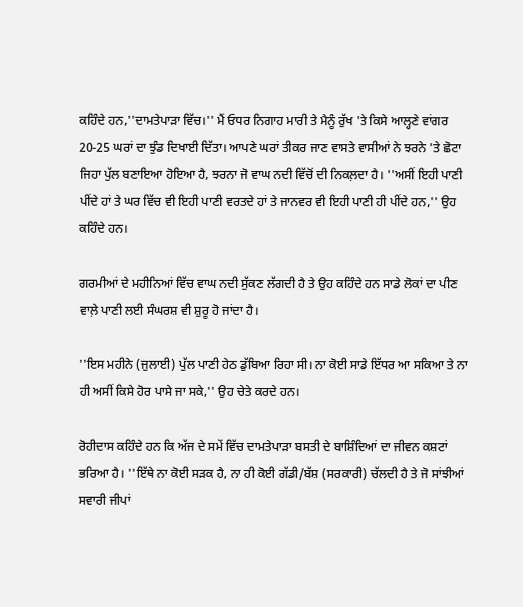ਕਹਿੰਦੇ ਹਨ,''ਦਾਮਤੇਪਾੜਾ ਵਿੱਚ।'' ਮੈਂ ਓਧਰ ਨਿਗਾਹ ਮਾਰੀ ਤੇ ਮੈਨੂੰ ਰੁੱਖ 'ਤੇ ਕਿਸੇ ਆਲ੍ਹਣੇ ਵਾਂਗਰ 20-25 ਘਰਾਂ ਦਾ ਝੁੰਡ ਦਿਖਾਈ ਦਿੱਤਾ। ਆਪਣੇ ਘਰਾਂ ਤੀਕਰ ਜਾਣ ਵਾਸਤੇ ਵਾਸੀਆਂ ਨੇ ਝਰਨੇ 'ਤੇ ਛੋਟਾ ਜਿਹਾ ਪੁੱਲ ਬਣਾਇਆ ਹੋਇਆ ਹੈ, ਝਰਨਾ ਜੋ ਵਾਘ ਨਦੀ ਵਿੱਚੋਂ ਦੀ ਨਿਕਲ਼ਦਾ ਹੈ। ''ਅਸੀਂ ਇਹੀ ਪਾਣੀ ਪੀਂਦੇ ਹਾਂ ਤੇ ਘਰ ਵਿੱਚ ਵੀ ਇਹੀ ਪਾਣੀ ਵਰਤਦੇ ਹਾਂ ਤੇ ਜਾਨਵਰ ਵੀ ਇਹੀ ਪਾਣੀ ਹੀ ਪੀਂਦੇ ਹਨ,'' ਉਹ ਕਹਿੰਦੇ ਹਨ।

ਗਰਮੀਆਂ ਦੇ ਮਹੀਨਿਆਂ ਵਿੱਚ ਵਾਘ ਨਦੀ ਸੁੱਕਣ ਲੱਗਦੀ ਹੈ ਤੇ ਉਹ ਕਹਿੰਦੇ ਹਨ ਸਾਡੇ ਲੋਕਾਂ ਦਾ ਪੀਣ ਵਾਲ਼ੇ ਪਾਣੀ ਲਈ ਸੰਘਰਸ਼ ਵੀ ਸ਼ੁਰੂ ਹੋ ਜਾਂਦਾ ਹੈ।

''ਇਸ ਮਹੀਨੇ (ਜੁਲਾਈ) ਪੁੱਲ ਪਾਣੀ ਹੇਠ ਡੁੱਬਿਆ ਰਿਹਾ ਸੀ। ਨਾ ਕੋਈ ਸਾਡੇ ਇੱਧਰ ਆ ਸਕਿਆ ਤੇ ਨਾ ਹੀ ਅਸੀਂ ਕਿਸੇ ਹੋਰ ਪਾਸੇ ਜਾ ਸਕੇ,'' ਉਹ ਚੇਤੇ ਕਰਦੇ ਹਨ।

ਰੋਹੀਦਾਸ ਕਹਿੰਦੇ ਹਨ ਕਿ ਅੱਜ ਦੇ ਸਮੇਂ ਵਿੱਚ ਦਾਮਤੇਪਾੜਾ ਬਸਤੀ ਦੇ ਬਾਸ਼ਿੰਦਿਆਂ ਦਾ ਜੀਵਨ ਕਸ਼ਟਾਂ ਭਰਿਆ ਹੈ। ''ਇੱਥੇ ਨਾ ਕੋਈ ਸੜਕ ਹੈ, ਨਾ ਹੀ ਕੋਈ ਗੱਡੀ/ਬੱਸ਼ (ਸਰਕਾਰੀ) ਚੱਲਦੀ ਹੈ ਤੇ ਜੋ ਸਾਂਝੀਆਂ ਸਵਾਰੀ ਜੀਪਾਂ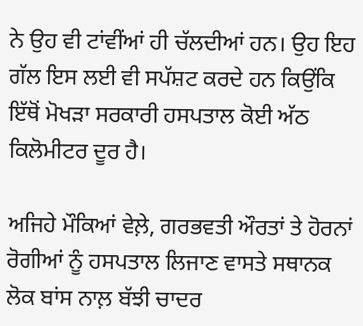ਨੇ ਉਹ ਵੀ ਟਾਂਵੀਂਆਂ ਹੀ ਚੱਲਦੀਆਂ ਹਨ। ਉਹ ਇਹ ਗੱਲ ਇਸ ਲਈ ਵੀ ਸਪੱਸ਼ਟ ਕਰਦੇ ਹਨ ਕਿਉਂਕਿ ਇੱਥੋਂ ਮੋਖੜਾ ਸਰਕਾਰੀ ਹਸਪਤਾਲ ਕੋਈ ਅੱਠ ਕਿਲੋਮੀਟਰ ਦੂਰ ਹੈ।

ਅਜਿਹੇ ਮੌਕਿਆਂ ਵੇਲ਼ੇ, ਗਰਭਵਤੀ ਔਰਤਾਂ ਤੇ ਹੋਰਨਾਂ ਰੋਗੀਆਂ ਨੂੰ ਹਸਪਤਾਲ ਲਿਜਾਣ ਵਾਸਤੇ ਸਥਾਨਕ ਲੋਕ ਬਾਂਸ ਨਾਲ਼ ਬੱਝੀ ਚਾਦਰ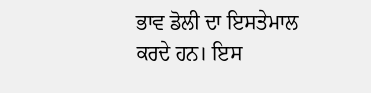ਭਾਵ ਡੋਲੀ ਦਾ ਇਸਤੇਮਾਲ ਕਰਦੇ ਹਨ। ਇਸ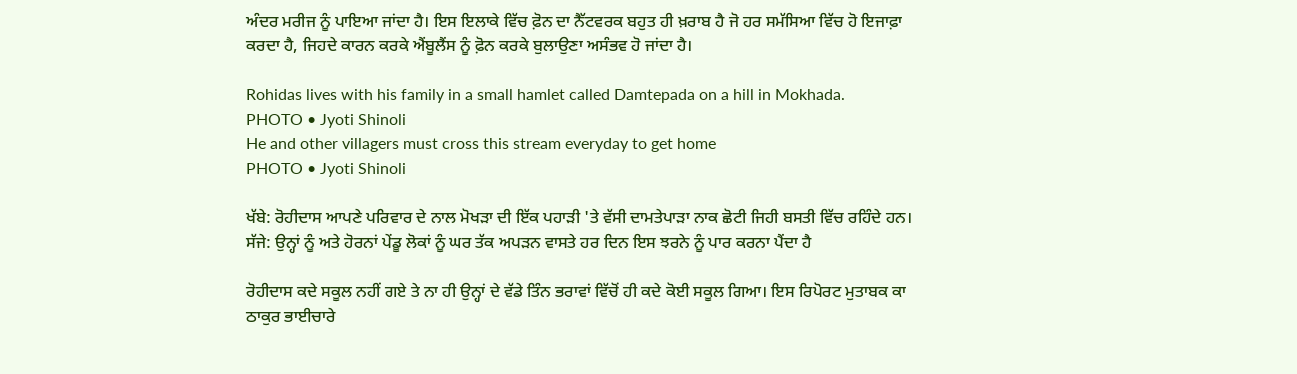ਅੰਦਰ ਮਰੀਜ ਨੂੰ ਪਾਇਆ ਜਾਂਦਾ ਹੈ। ਇਸ ਇਲਾਕੇ ਵਿੱਚ ਫ਼ੋਨ ਦਾ ਨੈੱਟਵਰਕ ਬਹੁਤ ਹੀ ਖ਼ਰਾਬ ਹੈ ਜੋ ਹਰ ਸਮੱਸਿਆ ਵਿੱਚ ਹੋ ਇਜਾਫ਼ਾ ਕਰਦਾ ਹੈ, ਜਿਹਦੇ ਕਾਰਨ ਕਰਕੇ ਐਂਬੂਲੈਂਸ ਨੂੰ ਫ਼ੋਨ ਕਰਕੇ ਬੁਲਾਉਣਾ ਅਸੰਭਵ ਹੋ ਜਾਂਦਾ ਹੈ।

Rohidas lives with his family in a small hamlet called Damtepada on a hill in Mokhada.
PHOTO • Jyoti Shinoli
He and other villagers must cross this stream everyday to get home
PHOTO • Jyoti Shinoli

ਖੱਬੇ: ਰੋਹੀਦਾਸ ਆਪਣੇ ਪਰਿਵਾਰ ਦੇ ਨਾਲ ਮੋਖੜਾ ਦੀ ਇੱਕ ਪਹਾੜੀ 'ਤੇ ਵੱਸੀ ਦਾਮਤੇਪਾੜਾ ਨਾਕ ਛੋਟੀ ਜਿਹੀ ਬਸਤੀ ਵਿੱਚ ਰਹਿੰਦੇ ਹਨ। ਸੱਜੇ: ਉਨ੍ਹਾਂ ਨੂੰ ਅਤੇ ਹੋਰਨਾਂ ਪੇਂਡੂ ਲੋਕਾਂ ਨੂੰ ਘਰ ਤੱਕ ਅਪੜਨ ਵਾਸਤੇ ਹਰ ਦਿਨ ਇਸ ਝਰਨੇ ਨੂੰ ਪਾਰ ਕਰਨਾ ਪੈਂਦਾ ਹੈ

ਰੋਹੀਦਾਸ ਕਦੇ ਸਕੂਲ ਨਹੀਂ ਗਏ ਤੇ ਨਾ ਹੀ ਉਨ੍ਹਾਂ ਦੇ ਵੱਡੇ ਤਿੰਨ ਭਰਾਵਾਂ ਵਿੱਚੋਂ ਹੀ ਕਦੇ ਕੋਈ ਸਕੂਲ ਗਿਆ। ਇਸ ਰਿਪੋਰਟ ਮੁਤਾਬਕ ਕਾ ਠਾਕੁਰ ਭਾਈਚਾਰੇ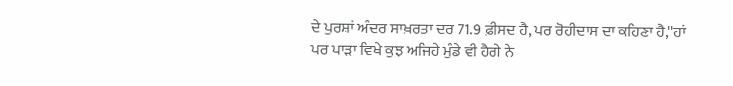ਦੇ ਪੁਰਸ਼ਾਂ ਅੰਦਰ ਸਾਖ਼ਰਤਾ ਦਰ 71.9 ਫ਼ੀਸਦ ਹੈ, ਪਰ ਰੋਹੀਦਾਸ ਦਾ ਕਹਿਣਾ ਹੈ,''ਹਾਂ ਪਰ ਪਾੜਾ ਵਿਖੇ ਕੁਝ ਅਜਿਹੇ ਮੁੰਡੇ ਵੀ ਹੈਗੇ ਨੇ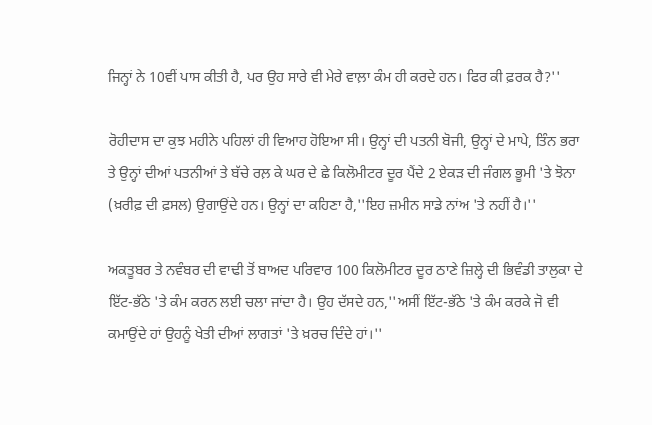ਜਿਨ੍ਹਾਂ ਨੇ 10ਵੀਂ ਪਾਸ ਕੀਤੀ ਹੈ, ਪਰ ਉਹ ਸਾਰੇ ਵੀ ਮੇਰੇ ਵਾਲ਼ਾ ਕੰਮ ਹੀ ਕਰਦੇ ਹਨ। ਫਿਰ ਕੀ ਫ਼ਰਕ ਹੈ?''

ਰੋਹੀਦਾਸ ਦਾ ਕੁਝ ਮਹੀਨੇ ਪਹਿਲਾਂ ਹੀ ਵਿਆਹ ਹੋਇਆ ਸੀ। ਉਨ੍ਹਾਂ ਦੀ ਪਤਨੀ ਬੋਜੀ, ਉਨ੍ਹਾਂ ਦੇ ਮਾਪੇ, ਤਿੰਨ ਭਰਾ ਤੇ ਉਨ੍ਹਾਂ ਦੀਆਂ ਪਤਨੀਆਂ ਤੇ ਬੱਚੇ ਰਲ਼ ਕੇ ਘਰ ਦੇ ਛੇ ਕਿਲੋਮੀਟਰ ਦੂਰ ਪੈਂਦੇ 2 ਏਕੜ ਦੀ ਜੰਗਲ ਭੂਮੀ 'ਤੇ ਝੋਨਾ (ਖ਼ਰੀਫ਼ ਦੀ ਫ਼ਸਲ) ਉਗਾਉਂਦੇ ਹਨ। ਉਨ੍ਹਾਂ ਦਾ ਕਹਿਣਾ ਹੈ,''ਇਹ ਜ਼ਮੀਨ ਸਾਡੇ ਨਾਂਅ 'ਤੇ ਨਹੀਂ ਹੈ।''

ਅਕਤੂਬਰ ਤੇ ਨਵੰਬਰ ਦੀ ਵਾਢੀ ਤੋਂ ਬਾਅਦ ਪਰਿਵਾਰ 100 ਕਿਲੋਮੀਟਰ ਦੂਰ ਠਾਣੇ ਜ਼ਿਲ੍ਹੇ ਦੀ ਭਿਵੰਡੀ ਤਾਲੁਕਾ ਦੇ ਇੱਟ-ਭੱਠੇ 'ਤੇ ਕੰਮ ਕਰਨ ਲਈ ਚਲਾ ਜਾਂਦਾ ਹੈ। ਉਹ ਦੱਸਦੇ ਹਨ,''ਅਸੀਂ ਇੱਟ-ਭੱਠੇ 'ਤੇ ਕੰਮ ਕਰਕੇ ਜੋ ਵੀ ਕਮਾਉਂਦੇ ਹਾਂ ਉਹਨੂੰ ਖੇਤੀ ਦੀਆਂ ਲਾਗਤਾਂ 'ਤੇ ਖ਼ਰਚ ਦਿੰਦੇ ਹਾਂ।''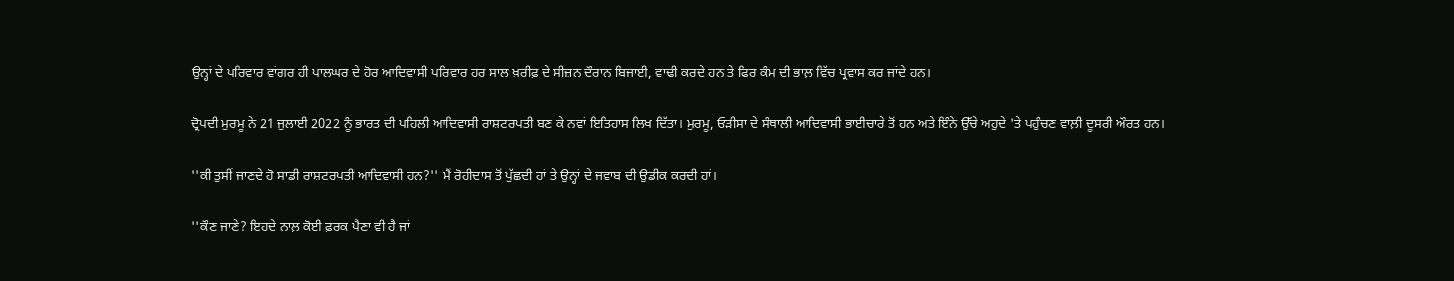ਉਨ੍ਹਾਂ ਦੇ ਪਰਿਵਾਰ ਵਾਂਗਰ ਹੀ ਪਾਲਘਰ ਦੇ ਹੋਰ ਆਦਿਵਾਸੀ ਪਰਿਵਾਰ ਹਰ ਸਾਲ ਖ਼ਰੀਫ਼ ਦੇ ਸੀਜ਼ਨ ਦੌਰਾਨ ਬਿਜਾਈ, ਵਾਢੀ ਕਰਦੇ ਹਨ ਤੇ ਫਿਰ ਕੰਮ ਦੀ ਭਾਲ਼ ਵਿੱਚ ਪ੍ਰਵਾਸ ਕਰ ਜਾਂਦੇ ਹਨ।

ਦ੍ਰੋਪਦੀ ਮੁਰਮੂ ਨੇ 21 ਜੁਲਾਈ 2022 ਨੂੰ ਭਾਰਤ ਦੀ ਪਹਿਲੀ ਆਦਿਵਾਸੀ ਰਾਸ਼ਟਰਪਤੀ ਬਣ ਕੇ ਨਵਾਂ ਇਤਿਹਾਸ ਲਿਖ ਦਿੱਤਾ। ਮੁਰਮੂ, ਓੜੀਸਾ ਦੇ ਸੰਥਾਲੀ ਆਦਿਵਾਸੀ ਭਾਈਚਾਰੇ ਤੋਂ ਹਨ ਅਤੇ ਇੰਨੇ ਉੱਚੇ ਅਹੁਦੇ 'ਤੇ ਪਹੁੰਚਣ ਵਾਲ਼ੀ ਦੂਸਰੀ ਔਰਤ ਹਨ।

''ਕੀ ਤੁਸੀਂ ਜਾਣਦੇ ਹੋ ਸਾਡੀ ਰਾਸ਼ਟਰਪਤੀ ਆਦਿਵਾਸੀ ਹਨ?'' ਮੈਂ ਰੋਹੀਦਾਸ ਤੋਂ ਪੁੱਛਦੀ ਹਾਂ ਤੇ ਉਨ੍ਹਾਂ ਦੇ ਜਵਾਬ ਦੀ ਉਡੀਕ ਕਰਦੀ ਹਾਂ।

''ਕੌਣ ਜਾਣੇ? ਇਹਦੇ ਨਾਲ਼ ਕੋਈ ਫ਼ਰਕ ਪੈਣਾ ਵੀ ਹੈ ਜਾਂ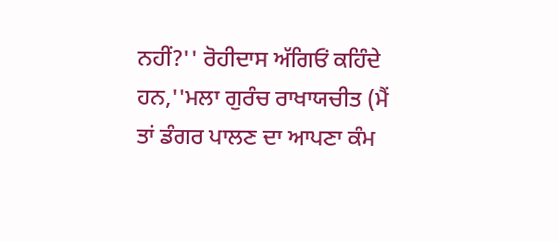ਨਹੀਂ?'' ਰੋਹੀਦਾਸ ਅੱਗਿਓਂ ਕਹਿੰਦੇ ਹਨ,''ਮਲਾ ਗੁਰੰਚ ਰਾਖਾਯਚੀਤ (ਮੈਂ ਤਾਂ ਡੰਗਰ ਪਾਲਣ ਦਾ ਆਪਣਾ ਕੰਮ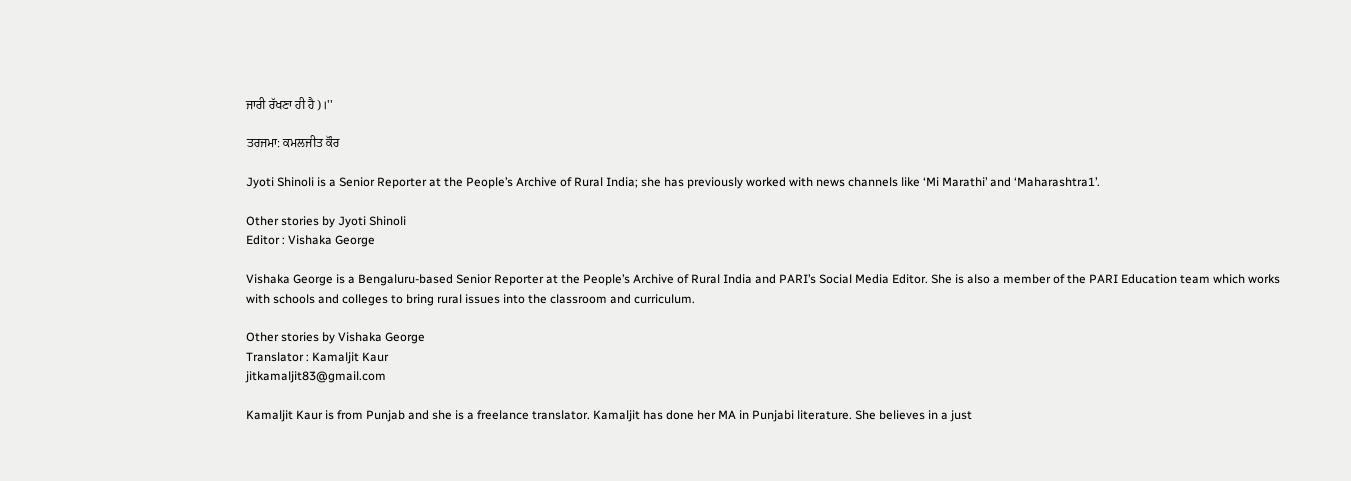ਜਾਰੀ ਰੱਖਣਾ ਹੀ ਹੈ)।''

ਤਰਜਮਾ: ਕਮਲਜੀਤ ਕੌਰ

Jyoti Shinoli is a Senior Reporter at the People’s Archive of Rural India; she has previously worked with news channels like ‘Mi Marathi’ and ‘Maharashtra1’.

Other stories by Jyoti Shinoli
Editor : Vishaka George

Vishaka George is a Bengaluru-based Senior Reporter at the People’s Archive of Rural India and PARI’s Social Media Editor. She is also a member of the PARI Education team which works with schools and colleges to bring rural issues into the classroom and curriculum.

Other stories by Vishaka George
Translator : Kamaljit Kaur
jitkamaljit83@gmail.com

Kamaljit Kaur is from Punjab and she is a freelance translator. Kamaljit has done her MA in Punjabi literature. She believes in a just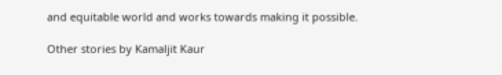and equitable world and works towards making it possible.

Other stories by Kamaljit Kaur